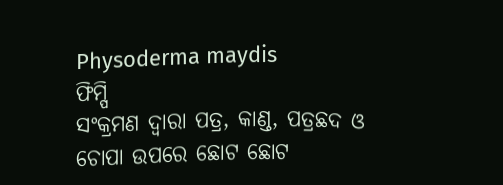Physoderma maydis
ଫିମ୍ପି
ସଂକ୍ରମଣ ଦ୍ୱାରା ପତ୍ର, କାଣ୍ଡ, ପତ୍ରଛଦ ଓ ଚୋପା ଉପରେ ଛୋଟ ଛୋଟ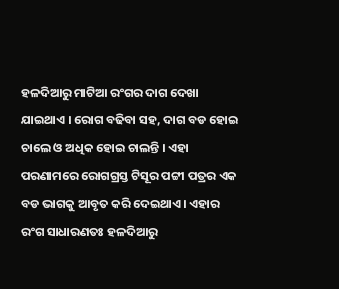ହଳଦିଆରୁ ମାଟିଆ ରଂଗର ଦାଗ ଦେଖା ଯାଇଥାଏ । ରୋଗ ବଢିବା ସହ, ଦାଗ ବଡ ହୋଇ ଚାଲେ ଓ ଅଧିକ ହୋଇ ଚାଲନ୍ତି । ଏହା ପରଣାମରେ ରୋଗଗ୍ରସ୍ତ ଟିସୂର ପଟ୍ଟୀ ପତ୍ରର ଏକ ବଡ ଭାଗକୁ ଆବୃତ କରି ଦେଇଥାଏ । ଏହାର ରଂଗ ସାଧାରଣତଃ ହଳଦିଆରୁ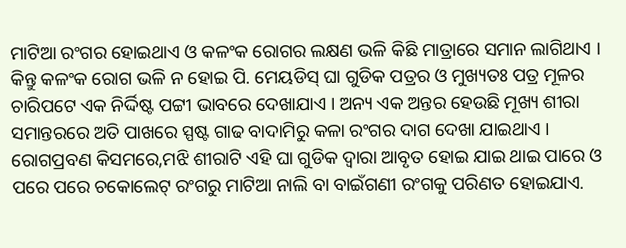ମାଟିଆ ରଂଗର ହୋଇଥାଏ ଓ କଳଂକ ରୋଗର ଲକ୍ଷଣ ଭଳି କିଛି ମାତ୍ରାରେ ସମାନ ଲାଗିଥାଏ । କିନ୍ତୁ କଳଂକ ରୋଗ ଭଳି ନ ହୋଇ ପି. ମେୟଡିସ୍ ଘା ଗୁଡିକ ପତ୍ରର ଓ ମୁଖ୍ୟତଃ ପତ୍ର ମୂଳର ଚାରିପଟେ ଏକ ନିର୍ଦ୍ଦିଷ୍ଟ ପଟ୍ଟୀ ଭାବରେ ଦେଖାଯାଏ । ଅନ୍ୟ ଏକ ଅନ୍ତର ହେଉଛି ମୂଖ୍ୟ ଶୀରା ସମାନ୍ତରରେ ଅତି ପାଖରେ ସ୍ପଷ୍ଟ ଗାଢ ବାଦାମିରୁ କଳା ରଂଗର ଦାଗ ଦେଖା ଯାଇଥାଏ । ରୋଗପ୍ରବଣ କିସମରେ,ମଝି ଶୀରାଟି ଏହି ଘା ଗୁଡିକ ଦ୍ୱାରା ଆବୃତ ହୋଇ ଯାଇ ଥାଇ ପାରେ ଓ ପରେ ପରେ ଚକୋଲେଟ୍ ରଂଗରୁ ମାଟିଆ ନାଲି ବା ବାଇଁଗଣୀ ରଂଗକୁ ପରିଣତ ହୋଇଯାଏ.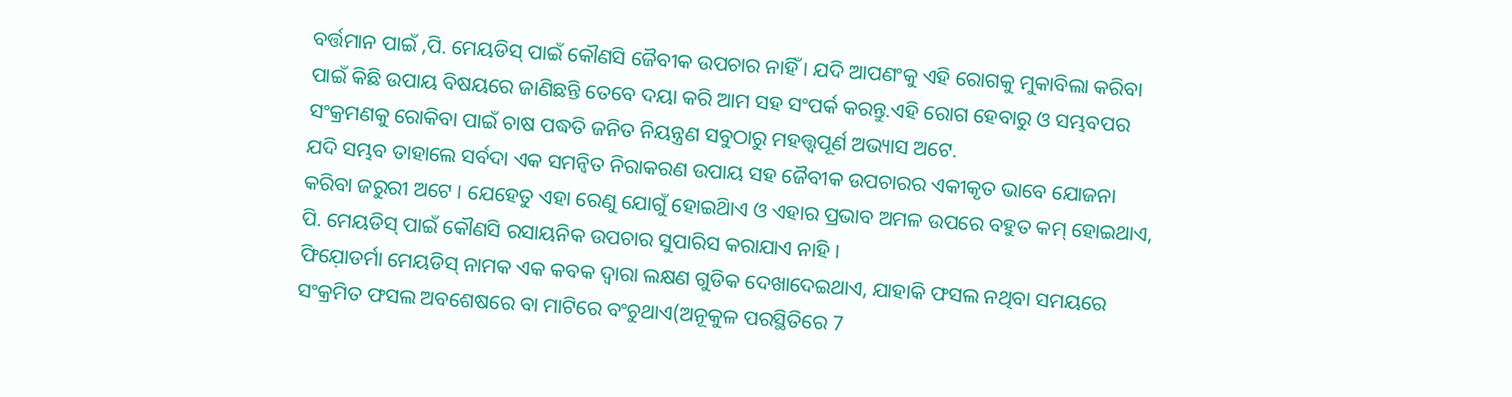ବର୍ତ୍ତମାନ ପାଇଁ ,ପି. ମେୟଡିସ୍ ପାଇଁ କୌଣସି ଜୈବୀକ ଉପଚାର ନାହିଁ । ଯଦି ଆପଣଂକୁ ଏହି ରୋଗକୁ ମୁକାବିଲା କରିବା ପାଇଁ କିଛି ଉପାୟ ବିଷୟରେ ଜାଣିଛନ୍ତି ତେବେ ଦୟା କରି ଆମ ସହ ସଂପର୍କ କରନ୍ତୁ.ଏହି ରୋଗ ହେବାରୁ ଓ ସମ୍ଭବପର ସଂକ୍ରମଣକୁ ରୋକିବା ପାଇଁ ଚାଷ ପଦ୍ଧତି ଜନିତ ନିୟନ୍ତ୍ରଣ ସବୁଠାରୁ ମହତ୍ତ୍ୱପୂର୍ଣ ଅଭ୍ୟାସ ଅଟେ.
ଯଦି ସମ୍ଭବ ତାହାଲେ ସର୍ବଦା ଏକ ସମନ୍ଵିତ ନିରାକରଣ ଉପାୟ ସହ ଜୈବୀକ ଉପଚାରର ଏକୀକୃତ ଭାବେ ଯୋଜନା କରିବା ଜରୁରୀ ଅଟେ । ଯେହେତୁ ଏହା ରେଣୁ ଯୋଗୁଁ ହୋଇିଥାଏ ଓ ଏହାର ପ୍ରଭାବ ଅମଳ ଉପରେ ବହୁତ କମ୍ ହୋଇଥାଏ, ପି. ମେୟଡିସ୍ ପାଇଁ କୌଣସି ରସାୟନିକ ଉପଚାର ସୁପାରିସ କରାଯାଏ ନାହି ।
ଫିଯ଼ୋଡର୍ମା ମେୟଡିସ୍ ନାମକ ଏକ କବକ ଦ୍ୱାରା ଲକ୍ଷଣ ଗୁଡିକ ଦେଖାଦେଇଥାଏ, ଯାହାକି ଫସଲ ନଥିବା ସମୟରେ ସଂକ୍ରମିତ ଫସଲ ଅବଶେଷରେ ବା ମାଟିରେ ବଂଚୁଥାଏ(ଅନୂକୁଳ ପରସ୍ଥିତିରେ 7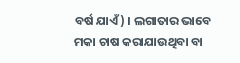ବର୍ଷ ଯାଏଁ) । ଲଗାତାର ଭାବେ ମକା ଚାଷ କରାଯାଉଥିବା ବା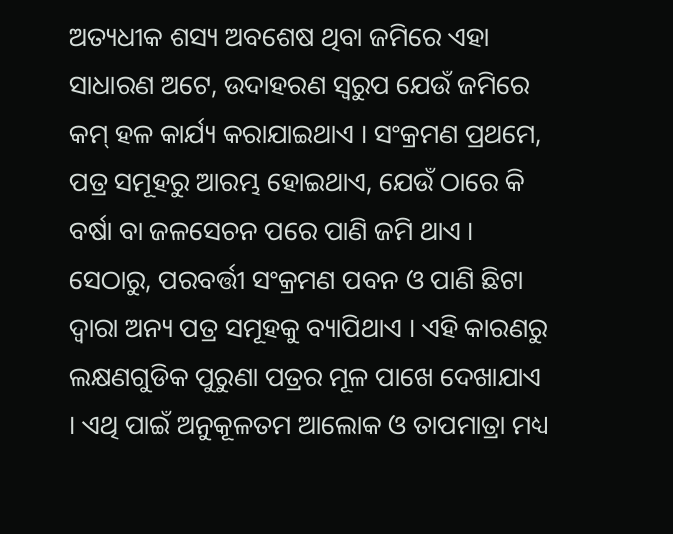ଅତ୍ୟଧୀକ ଶସ୍ୟ ଅବଶେଷ ଥିବା ଜମିରେ ଏହା ସାଧାରଣ ଅଟେ, ଉଦାହରଣ ସ୍ୱରୁପ ଯେଉଁ ଜମିରେ କମ୍ ହଳ କାର୍ଯ୍ୟ କରାଯାଇଥାଏ । ସଂକ୍ରମଣ ପ୍ରଥମେ, ପତ୍ର ସମୂହରୁ ଆରମ୍ଭ ହୋଇଥାଏ, ଯେଉଁ ଠାରେ କି ବର୍ଷା ବା ଜଳସେଚନ ପରେ ପାଣି ଜମି ଥାଏ । ସେଠାରୁ, ପରବର୍ତ୍ତୀ ସଂକ୍ରମଣ ପବନ ଓ ପାଣି ଛିଟା ଦ୍ୱାରା ଅନ୍ୟ ପତ୍ର ସମୂହକୁ ବ୍ୟାପିଥାଏ । ଏହି କାରଣରୁ ଲକ୍ଷଣଗୁଡିକ ପୁରୁଣା ପତ୍ରର ମୂଳ ପାଖେ ଦେଖାଯାଏ । ଏଥି ପାଇଁ ଅନୁକୂଳତମ ଆଲୋକ ଓ ତାପମାତ୍ରା ମଧ୍ୟ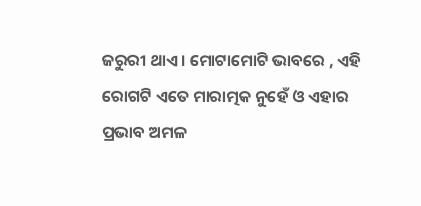ଜରୁରୀ ଥାଏ । ମୋଟାମୋଟି ଭାବରେ , ଏହି ରୋଗଟି ଏତେ ମାରାତ୍ମକ ନୁହେଁ ଓ ଏହାର ପ୍ରଭାବ ଅମଳ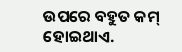ଉପରେ ବହୁତ କମ୍ ହୋଇଥାଏ.